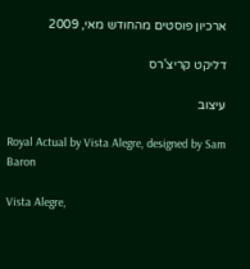ארכיון פוסטים מהחודש מאי, 2009

דליקט קריצ'רס

עיצוב

Royal Actual by Vista Alegre, designed by Sam Baron

Vista Alegre,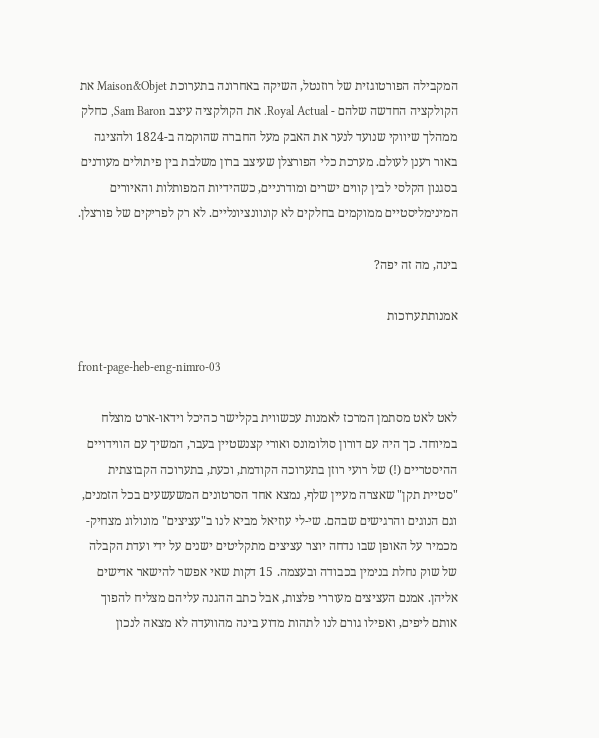המקבילה הפורטוגזית של רוזנטל, השיקה באחרונה בתערוכת Maison&Objet את הקולקציה החדשה שלהם - Royal Actual. את הקולקציה עיצב Sam Baron, כחלק ממהלך שיווקי שנועד לנער את האבק מעל החברה שהוקמה ב-1824 ולהציגה באור רענן לעולם. מערכת כלי הפורצלן שעיצב ברון משלבת בין פיתולים מעודנים בסגנון הקלסי לבין קווים ישרים ומודרניים, כשהידיות המפותלות והאיורים המינימליסטיים ממוקמים בחלקים לא קונוונציונליים. לא רק לפריקים של פורצלן.

בינה, מה זה יפה?

אמנותתערוכות

front-page-heb-eng-nimro-03

לאט לאט מסתמן המרכז לאמנות עכשווית בקלישר כהיכל וידאו-ארט מוצלח במיוחד. כך היה עם דורון סולומונס ואורי קצנשטיין בעבר, המשיך עם הווידויים ההיסטריים (!) של רועי רוזן בתערוכה הקודמת, וכעת, בתערוכה הקבוצתית "סטיית תקן" שאצרה מעיין שלף, נמצא אחד הסרטונים המשעשעים בכל הזמנים, וגם הנוגים והרגישים שבהם. שי-לי עוזיאל מביא לנו ב"עציצים" מונולוג מצחיק-מכמיר על האופן שבו נדחה יוצר עציצים מתקליטים ישנים על ידי ועדת הקבלה של שוק נחלת בנימין בכבודה ובעצמה. 15 דקות שאי אפשר להישאר אדישים אליהן. אמנם העציצים מעוררי פלצות, אבל כתב ההגנה עליהם מצליח להפוך אותם ליפים, ואפילו גורם לנו לתהות מדוע בינה מהוועדה לא מצאה לנכון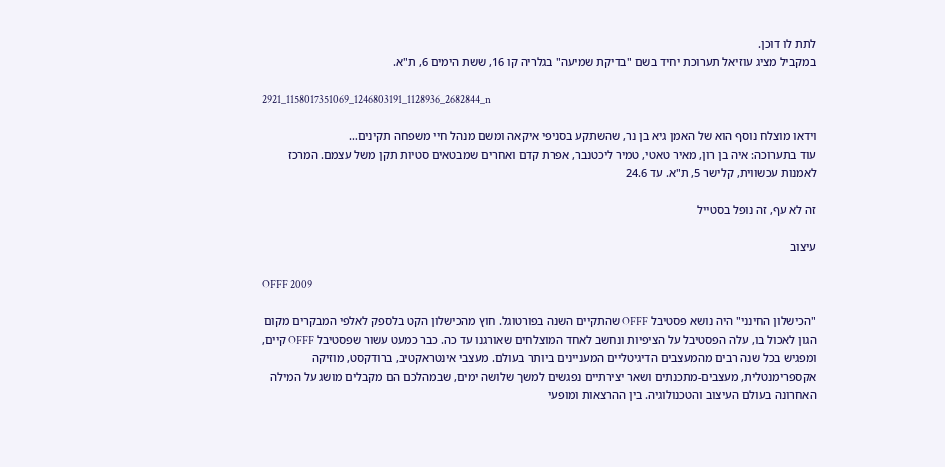לתת לו דוכן.
במקביל מציג עוזיאל תערוכת יחיד בשם "בדיקת שמיעה" בגלריה קו 16, ששת הימים 6, ת"א.

2921_1158017351069_1246803191_1128936_2682844_n

וידאו מוצלח נוסף הוא של האמן גיא בן נר, שהשתקע בסניפי איקאה ומשם מנהל חיי משפחה תקינים…
עוד בתערוכה: איה בן רון, מאיר טאטי, טמיר ליכטנבר, אפרת קדם ואחרים שמבטאים סטיות תקן משל עצמם. המרכז לאמנות עכשווית, קלישר 5, ת"א. עד 24.6

זה לא עף, זה נופל בסטייל

עיצוב

OFFF 2009

"הכישלון החינני" היה נושא פסטיבל OFFF שהתקיים השנה בפורטוגל. חוץ מהכישלון הקט בלספק לאלפי המבקרים מקום הגון לאכול בו, עלה הפסטיבל על הציפיות ונחשב לאחד המוצלחים שאורגנו עד כה. כבר כמעט עשור שפסטיבל OFFF קיים, ומפגיש בכל שנה רבים מהמעצבים הדיגיטליים המעניינים ביותר בעולם. מעצבי אינטראקטיב, ברודקסט, מוזיקה אקספרימנטלית, מעצבים-מתכנתים ושאר יצירתיים נפגשים למשך שלושה ימים, שבמהלכם הם מקבלים מושג על המילה האחרונה בעולם העיצוב והטכנולוגיה. בין ההרצאות ומופעי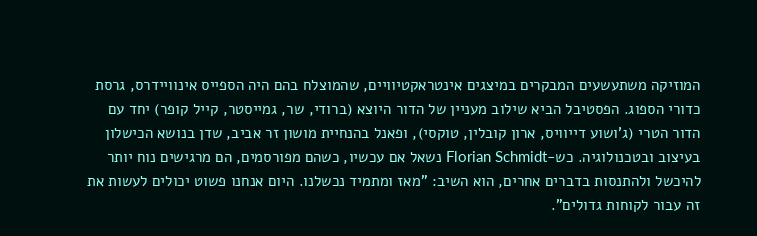המוזיקה משתעשעים המבקרים במיצגים אינטראקטיוויים, שהמוצלח בהם היה הספייס אינוויידרס, גרסת כדורי הספוג. הפסטיבל הביא שילוב מעניין של הדור היוצא (ברודי, שר, גמייסטר, קייל קופר) יחד עם הדור הטרי (ג'ושוע דייוויס, ארון קובלין, טוקסי), ופאנל בהנחיית מושון זר אביב, שדן בנושא הכישלון בעיצוב ובטכנולוגיה. כש-Florian Schmidt נשאל אם עכשיו, כשהם מפורסמים, הם מרגישים נוח יותר להיכשל ולהתנסות בדברים אחרים, הוא השיב: "מאז ומתמיד נכשלנו. היום אנחנו פשוט יכולים לעשות את זה עבור לקוחות גדולים".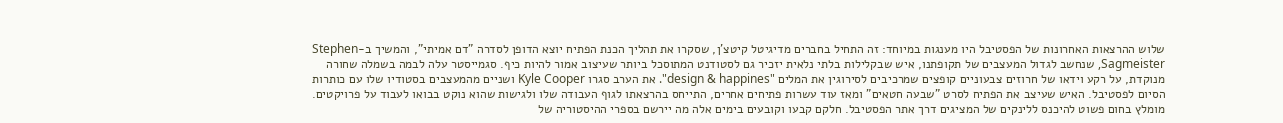שלוש ההרצאות האחרונות של הפסטיבל היו מענגות במיוחד: זה התחיל בחברים מדיגיטל קיטצ'ן, שסקרו את תהליך הכנת הפתיח יוצא הדופן לסדרה "דם אמיתי", והמשיך ב-Stephen Sagmeister, שנחשב לגדול המעצבים של תקופתנו, איש שבקלילות בלתי נלאית יזכיר גם לסטודנט המתוסכל ביותר שעיצוב אמור להיות כיף. סגמייסטר עלה לבמה בשמלה שחורה מנוקדת, על רקע וידאו של חרוזים צבעוניים קופצים שמרכיבים לסירוגין את המלים "design & happines". את הערב סגרו Kyle Cooper ושניים מהמעצבים בסטודיו שלו עם כותרות הסיום לפסטיבל. האיש שעיצב את הפתיח לסרט "שבעה חטאים" ומאז עוד עשרות פתיחים אחרים, התייחס בהרצאתו לגוף העבודה שלו ולגישות שהוא נוקט בבואו לעבוד על פרויקטים. מומלץ בחום פשוט להיכנס ללינקים של המציגים דרך אתר הפסטיבל. חלקם קבעו וקובעים בימים אלה מה יירשם בספרי ההיסטוריה של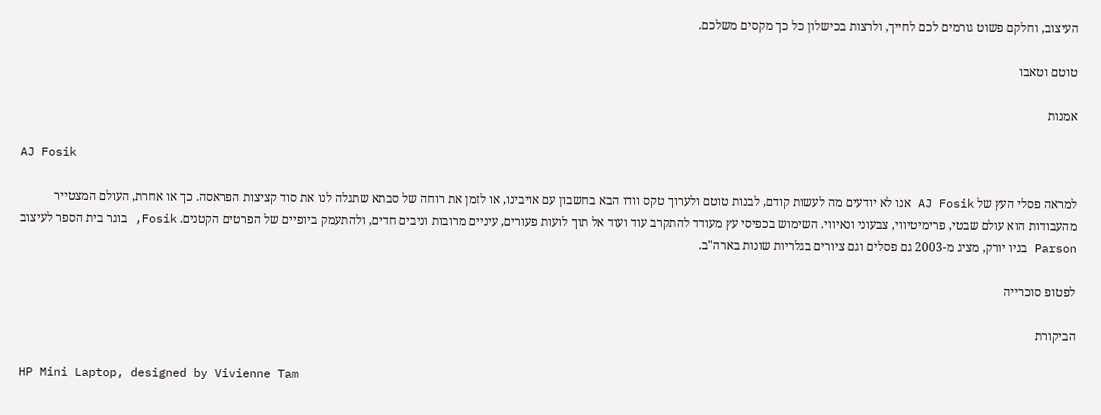העיצוב, וחלקם פשוט גורמים לכם לחייך, ולרצות בכישלון כל כך מקסים משלכם.

טוטם וטאבו

אמנות

AJ Fosik

למראה פסלי העץ של AJ Fosik אנו לא יודעים מה לעשות קודם, לבנות טוטם ולערוך טקס וודו הבא בחשבון עם אויבינו, או לזמן את רוחה של סבתא שתגלה לנו את סוד קציצות הפראסה. כך או אחרת, העולם המצטייר מהעבודות הוא עולם שבטי, פרימיטיווי, צבעוני ונאיווי. השימוש בכפיסי עץ מעודד להתקרב עוד ועוד אל תוך לועות פעורים, עיניים מרובות וניבים חדים, ולהתעמק ביופיים של הפרטים הקטנים. Fosik, בוגר בית הספר לעיצוב Parson בניו יורק, מציג מ-2003 גם פסלים וגם ציורים בגלריות שונות בארה"ב.

לפטופ סוכרייה

הביקורת

HP Mini Laptop, designed by Vivienne Tam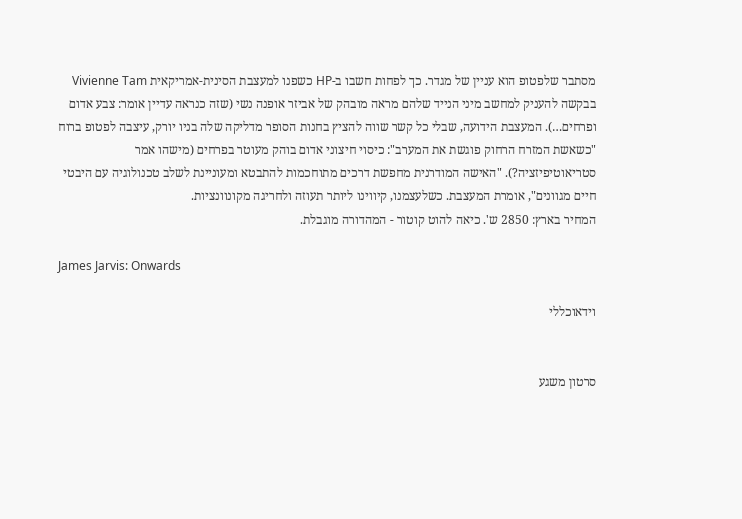מסתבר שלפטופ הוא עניין של מגדר. כך לפחות חשבו ב-HP כשפנו למעצבת הסינית-אמריקאית Vivienne Tam בבקשה להעניק למחשב מיני הנייד שלהם מראה מובהק של אביזר אופנה נשי (שזה כנראה עדיין אומר: צבע אדום ופרחים…). המעצבת הידועה, שבלי כל קשר שווה להציץ בחנות הסופר מדליקה שלה בניו יורק, עיצבה לפטופ ברוח "כשאשת המזרח הרחוק פוגשת את המערב": כיסוי חיצוני אדום בוהק מעוטר בפרחים (מישהו אמר סטריאוטיפיזציה?). "האישה המודרנית מחפשת דרכים מתוחכמות להתבטא ומעוניינת לשלב טכנולוגיה עם היבטי חיים מגוונים", אומרת המעצבת. כשלעצמנו, קיווינו ליותר תעוזה ולחריגה מקונוונציות.
המחיר בארץ: 2850 ש'. כיאה להוט קוטור - המהדורה מוגבלת.

James Jarvis: Onwards

וידאוכללי


סרטון משגע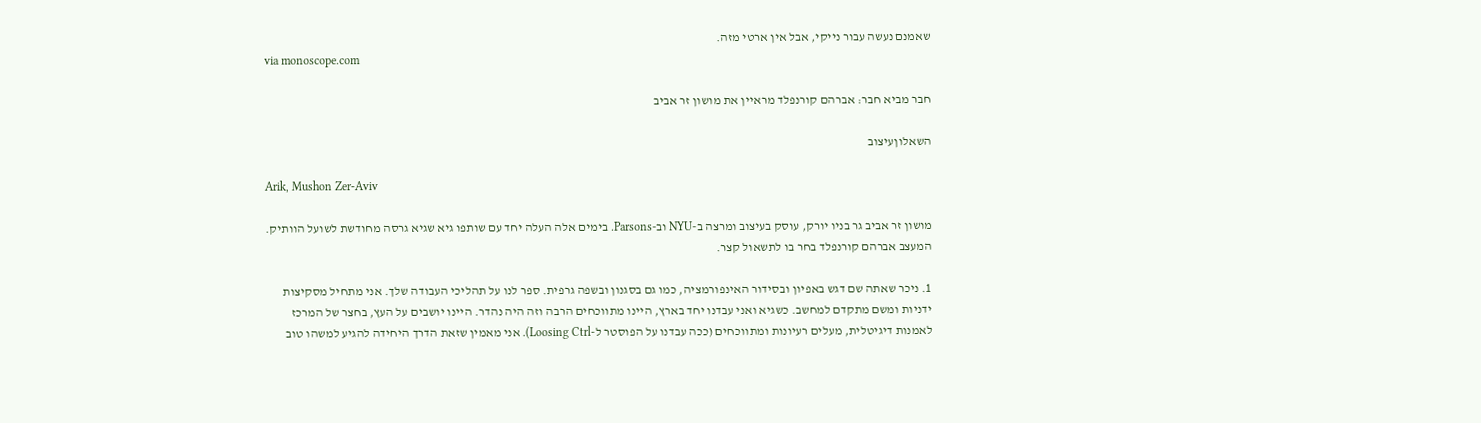שאמנם נעשה עבור נייקי, אבל אין ארטי מזה.
via monoscope.com

חבר מביא חבר: אברהם קורנפלד מראיין את מושון זר אביב

השאלוןעיצוב

Arik, Mushon Zer-Aviv

מושון זר אביב גר בניו יורק, עוסק בעיצוב ומרצה ב-NYU וב-Parsons. בימים אלה העלה יחד עם שותפו גיא שגיא גרסה מחודשת לשועל הוותיק. המעצב אברהם קורנפלד בחר בו לתשאול קצר.

1. ניכר שאתה שם דגש באפיון ובסידור האינפורמציה, כמו גם בסגנון ובשפה גרפית. ספר לנו על תהליכי העבודה שלך. אני מתחיל מסקיצות ידניות ומשם מתקדם למחשב. כשגיא ואני עבדנו יחד בארץ, היינו מתווכחים הרבה וזה היה נהדר. היינו יושבים על העץ, בחצר של המרכז לאמנות דיגיטלית, מעלים רעיונות ומתווכחים (ככה עבדנו על הפוסטר ל-Loosing Ctrl). אני מאמין שזאת הדרך היחידה להגיע למשהו טוב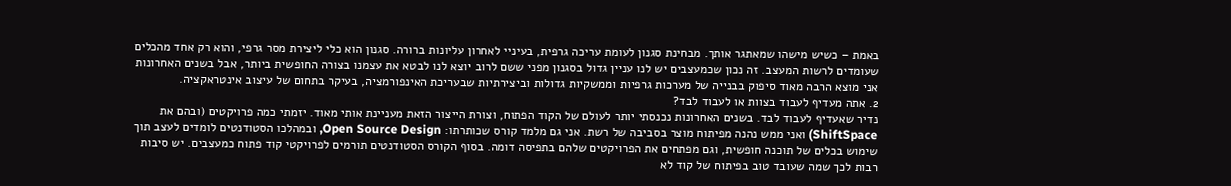באמת – כשיש מישהו שמאתגר אותך. מבחינת סגנון לעומת עריכה גרפית, בעיניי לאחרון עליונות ברורה. סגנון הוא כלי ליצירת מסר גרפי, והוא רק אחד מהכלים שעומדים לרשות המעצב. זה נכון שכמעצבים יש לנו עניין גדול בסגנון מפני ששם לרוב יוצא לנו לבטא את עצמנו בצורה החופשית ביותר, אבל בשנים האחרונות אני מוצא הרבה מאוד סיפוק בבנייה של מערכות גרפיות וממשקיות גדולות וביצירתיות שבעריכת האינפורמציה, בעיקר בתחום של עיצוב אינטראקציה.
2. אתה מעדיף לעבוד בצוות או לעבוד לבד?
נדיר שאעדיף לעבוד לבד. בשנים האחרונות נכנסתי יותר לעולם של הקוד הפתוח, וצורת הייצור הזאת מעניינת אותי מאוד. יזמתי כמה פרויקטים (ובהם את ShiftSpace) ואני ממש נהנה מפיתוח מוצר בסביבה של רשת. אני גם מלמד קורס שכותרתו: Open Source Design, ובמהלכו הסטודנטים לומדים לעצב תוך שימוש בכלים של תוכנה חופשית, וגם מפתחים את הפרויקטים שלהם בתפיסה דומה. בסוף הקורס הסטודנטים תורמים לפרויקטי קוד פתוח כמעצבים. יש סיבות רבות לכך שמה שעובד טוב בפיתוח של קוד לא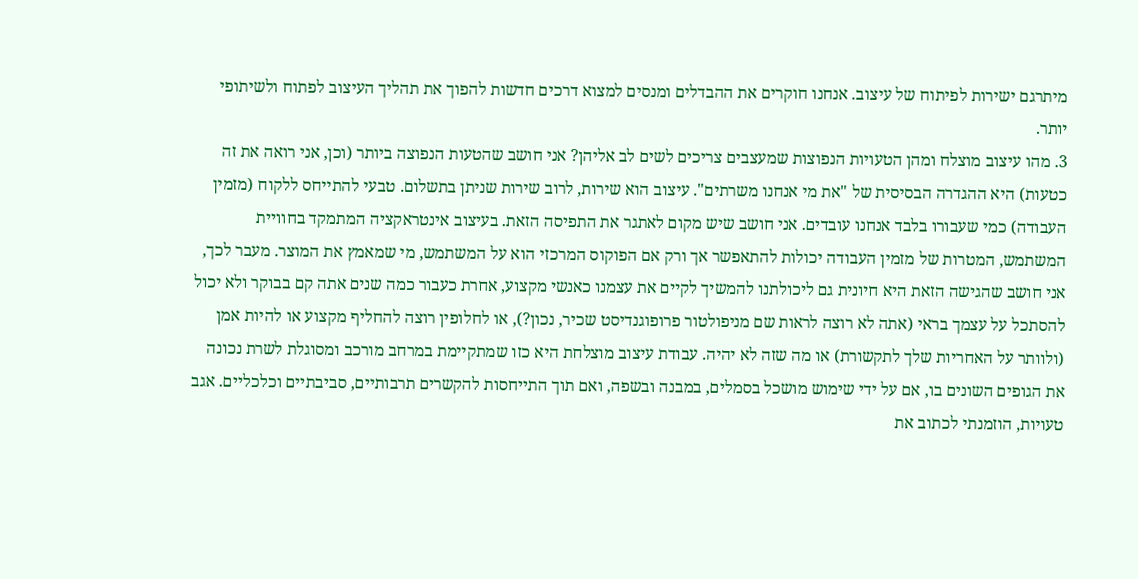מיתרגם ישירות לפיתוח של עיצוב. אנחנו חוקרים את ההבדלים ומנסים למצוא דרכים חדשות להפוך את תהליך העיצוב לפתוח ולשיתופי יותר.
3. מהו עיצוב מוצלח ומהן הטעויות הנפוצות שמעצבים צריכים לשים לב אליהן? אני חושב שהטעות הנפוצה ביותר (וכן, אני רואה את זה כטעות) היא ההגדרה הבסיסית של "את מי אנחנו משרתים". עיצוב הוא שירות, לרוב שירות שניתן בתשלום. טבעי להתייחס ללקוח (מזמין העבודה) כמי שעבורו בלבד אנחנו עובדים. אני חושב שיש מקום לאתגר את התפיסה הזאת. בעיצוב אינטראקציה המתמקד בחוויית המשתמש, המטרות של מזמין העבודה יכולות להתאפשר אך ורק אם הפוקוס המרכזי הוא על המשתמש, מי שמאמץ את המוצר. מעבר לכך, אני חושב שהגישה הזאת היא חיונית גם ליכולתנו להמשיך לקיים את עצמנו כאנשי מקצוע, אחרת כעבור כמה שנים אתה קם בבוקר ולא יכול להסתכל על עצמך בראי (אתה לא רוצה לראות שם מניפולטור פרופוגנדיסט שכיר, נכון?), או לחלופין רוצה להחליף מקצוע או להיות אמן (ולוותר על האחריות שלך לתקשורת) או מה שזה לא יהיה. עבודת עיצוב מוצלחת היא כזו שמתקיימת במרחב מורכב ומסוגלת לשרת נכונה את הגופים השונים בו, אם על ידי שימוש מושכל בסמלים, במבנה ובשפה, ואם תוך התייחסות להקשרים תרבותיים, סביבתיים וכלכליים. אגב טעויות, הוזמנתי לכתוב את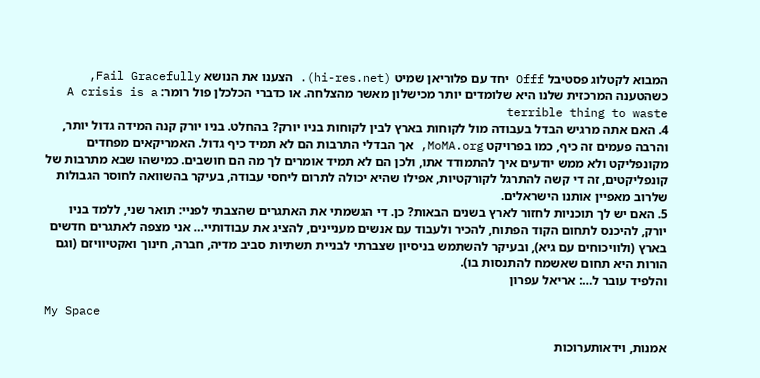המבוא לקטלוג פסטיבל Offf יחד עם פלוריאן שמיט (hi-res.net). הצענו את הנושא Fail Gracefully, כשהטענה המרכזית שלנו היא שלומדים יותר מכישלון מאשר מהצלחה. או כדברי הכלכלן פול רומר: A crisis is a terrible thing to waste
4. האם אתה מרגיש הבדל בעבודה מול לקוחות בארץ לבין לקוחות בניו יורק? בהחלט. בניו יורק קנה המידה גדול יותר, והרבה פעמים זה כיף, כמו בפרויקט MoMA.org, אך הבדלי התרבות הם לא תמיד כיף גדול. האמריקאים מפחדים מקונפליקט ולא ממש יודעים איך להתמודד אתו, ולכן הם לא תמיד אומרים לך מה הם חושבים. כמישהו שבא מתרבות של קונפליקטים, זה די קשה להתרגל לקורקטיות, אפילו שהיא יכולה לתרום ליחסי עבודה, בעיקר בהשוואה לחוסר הגבולות שלרוב מאפיין אותנו הישראלים.
5. האם יש לך תוכניות לחזור לארץ בשנים הבאות? כן. די הגשמתי את האתגרים שהצבתי לפניי: תואר שני, ללמד בניו יורק, להיכנס לתחום הקוד הפתוח, להכיר ולעבוד עם אנשים מעניינים, להציג את עבודותיי… אני מצפה לאתגרים חדשים בארץ (ולוויכוחים עם גיא), ובעיקר להשתמש בניסיון שצברתי לבניית תשתיות סביב מדיה, חברה, חינוך ואקטיוויזם (וגם הורות היא תחום שאשמח להתנסות בו).
והלפיד עובר ל…: אריאל עפרון

My Space

אמנות, וידאותערוכות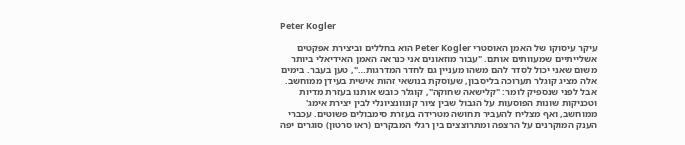Peter Kogler

עיקר עיסוקו של האמן האוסטרי Peter Kogler הוא בחללים וביצירת אפקטים אשלייתיים שמעוותים אותם. "עבור מוזאונים אני כנראה האמן האידיאלי ביותר משום שאני יכול לסדר להם משהו מעניין גם לחדר המדרגות…", טען בעבר. בימים אלה מציג קוגלר תערוכה בליסבון, שעוסקת בנושאי זהות אישית בעידן ממוחשב. אבל לפני שנספיק לומר: "קלישאה שחוקה", קוגלר כובש אותנו בעזרת מדיות וטכניקות שונות הפוסעות על הגבול שבין ציור קונוונציונלי לבין יצירת אימג' ממוחשב, ואף מצליח להעביר תחושה מטרידה בעזרת סימבולים פשוטים. עכברי הענק המוקרנים על הרצפה ומתרוצצים בין רגלי המבקרים (ראו סרטון) סוגרים יפה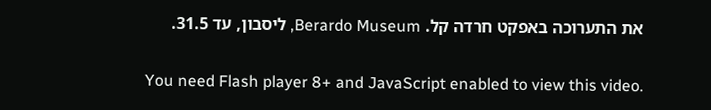את התערוכה באפקט חרדה קל. Berardo Museum, ליסבון, עד 31.5.

You need Flash player 8+ and JavaScript enabled to view this video.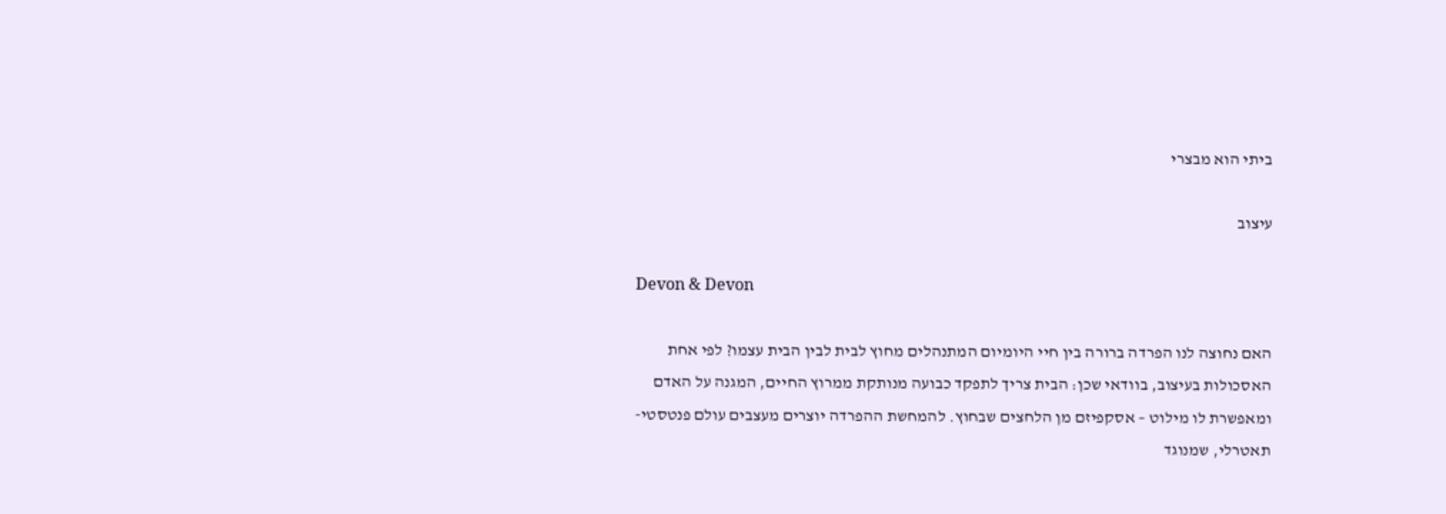ביתי הוא מבצרי

עיצוב

Devon & Devon

האם נחוצה לנו הפרדה ברורה בין חיי היומיום המתנהלים מחוץ לבית לבין הבית עצמו? לפי אחת האסכולות בעיצוב, בוודאי שכן: הבית צריך לתפקד כבועה מנותקת ממרוץ החיים, המגנה על האדם ומאפשרת לו מילוט – אסקפיזם מן הלחצים שבחוץ. להמחשת ההפרדה יוצרים מעצבים עולם פנטסטי-תאטרלי, שמנוגד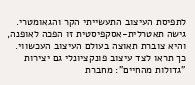לתפיסת העיצוב התעשייתי הקר והגאומטרי. גישה תאטרלית-אסקפיסטית זו הפכה לאופנה, והיא צוברת תאוצה בעולם העיצוב העכשווי. כך תראו לצד עיצוב פונקציונלי גם יצירות "גדולות מהחיים": מחברת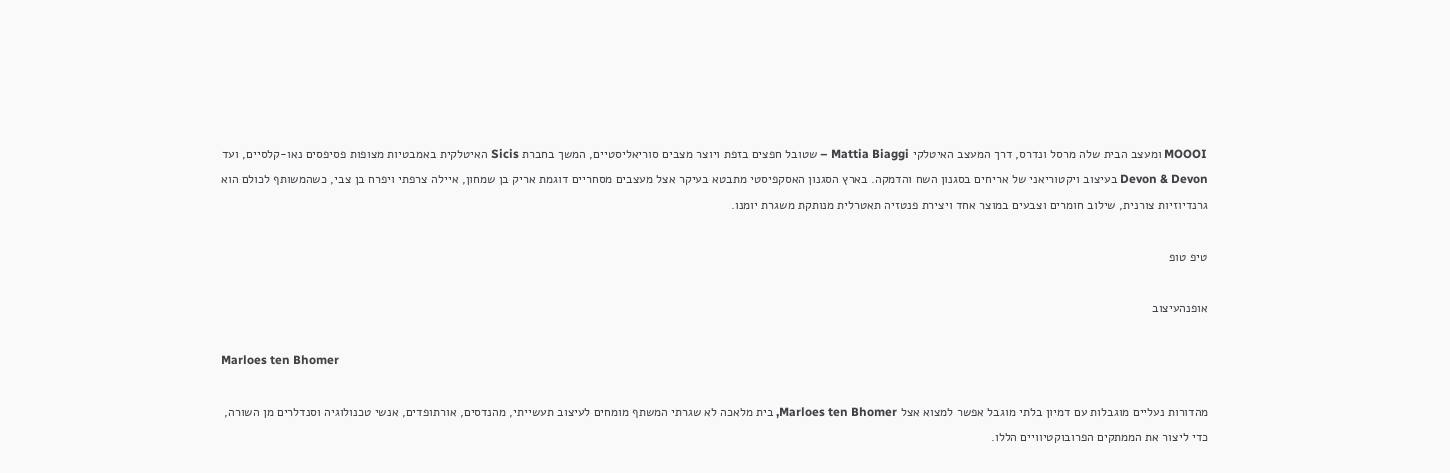MOOOI ומעצב הבית שלה מרסל ונדרס, דרך המעצב האיטלקי Mattia Biaggi – שטובל חפצים בזפת ויוצר מצבים סוריאליסטיים, המשך בחברת Sicis האיטלקית באמבטיות מצופות פסיפסים נאו-קלסיים, ועד Devon & Devon בעיצוב ויקטוריאני של אריחים בסגנון השח והדמקה. בארץ הסגנון האסקפיסטי מתבטא בעיקר אצל מעצבים מסחריים דוגמת אריק בן שמחון, איילה צרפתי ויפרח בן צבי, כשהמשותף לכולם הוא גרנדיוזיות צורנית, שילוב חומרים וצבעים במוצר אחד ויצירת פנטזיה תאטרלית מנותקת משגרת יומנו.

טיפ טופ

אופנהעיצוב

Marloes ten Bhomer

מהדורות נעליים מוגבלות עם דמיון בלתי מוגבל אפשר למצוא אצל Marloes ten Bhomer, בית מלאכה לא שגרתי המשתף מומחים לעיצוב תעשייתי, מהנדסים, אורתופדים, אנשי טכנולוגיה וסנדלרים מן השורה, כדי ליצור את הממתקים הפרובוקטיוויים הללו.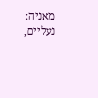מאניה: נעליים,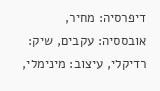דיפרסיה: מחיר, אובססיה: עקבים, שיק: רדיקלי, עיצוב: מינימלי,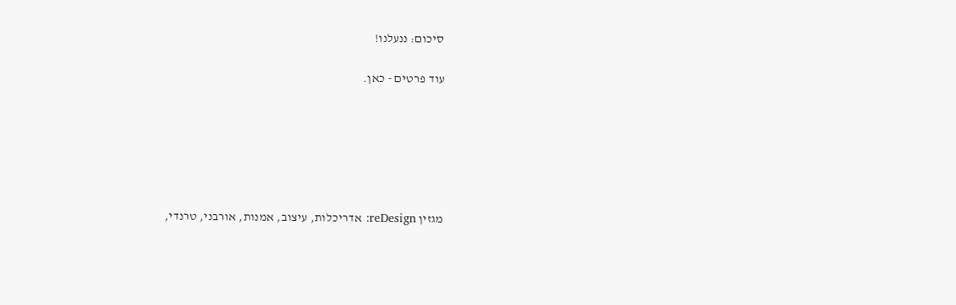סיכום: ננעלנו!

עוד פרטים - כאן.






מגזין reDesign: אדריכלות, עיצוב, אמנות, אורבני, טרנדי,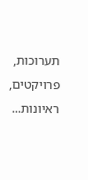תערוכות, פרויקטים, ראיונות...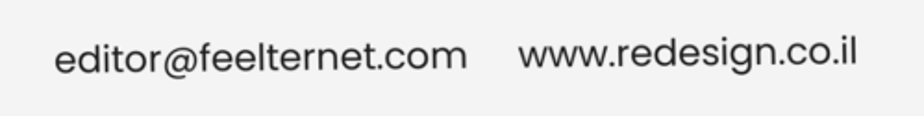editor@feelternet.com     www.redesign.co.il